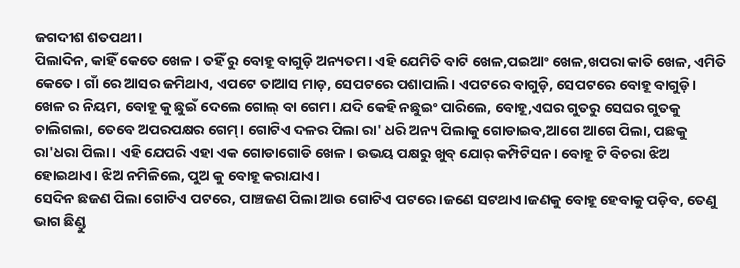ଜଗଦୀଶ ଶତପଥୀ।
ପିଲାଦିନ, କାହିଁ କେତେ ଖେଳ। ତହିଁ ରୁ ବୋହୂ ବାଗୁଡ଼ି ଅନ୍ୟତମ। ଏହି ଯେମିତି ବାଟି ଖେଳ,ପଇଆଂ ଖେଳ,ଖପରା କାତି ଖେଳ, ଏମିତି କେତେ। ଗାଁ ରେ ଆସର ଜମିଥାଏ, ଏପଟେ ତାଆସ ମାଡ଼, ସେପଟରେ ପଶାପାଲି। ଏପଟରେ ବାଗୁଡ଼ି, ସେପଟରେ ବୋହୂ ବାଗୁଡ଼ି। ଖେଳ ର ନିୟମ, ବୋହୂ କୁ ଛୁଇଁ ଦେଲେ ଗୋଲ୍ ବା ଗେମ। ଯଦି କେହି ନଛୁଇଂ ପାରିଲେ, ବୋହୂ,ଏଘର ଗୁତରୁ ସେଘର ଗୁତକୁ ଚାଲିଗଲା, ତେବେ ଅପରପକ୍ଷର ଗେମ୍। ଗୋଟିଏ ଦଳର ପିଲା ରା' ଧରି ଅନ୍ୟ ପିଲାକୁ ଗୋଡାଇବ,ଆଗେ ଆଗେ ପିଲା, ପଛକୁ ରା'ଧରା ପିଲା। ଏହି ଯେପରି ଏହା ଏକ ଗୋଡାଗୋଡି ଖେଳ। ଉଭୟ ପକ୍ଷରୁ ଖୁବ୍ ଯୋର୍ କମ୍ପିଟିସନ। ବୋହୂ ଟି ବିଚରା ଝିଅ ହୋଇଥାଏ। ଝିଅ ନମିଳିଲେ, ପୁଅ କୁ ବୋହୂ କରାଯାଏ।
ସେଦିନ ଛଜଣ ପିଲା ଗୋଟିଏ ପଟରେ, ପାଞ୍ଚଜଣ ପିଲା ଆଉ ଗୋଟିଏ ପଟରେ।ଜଣେ ସଟଥାଏ।ଜଣକୁ ବୋହୂ ହେବାକୁ ପଡ଼ିବ, ତେଣୁ ଭାଗ ଛିଣ୍ଡୁ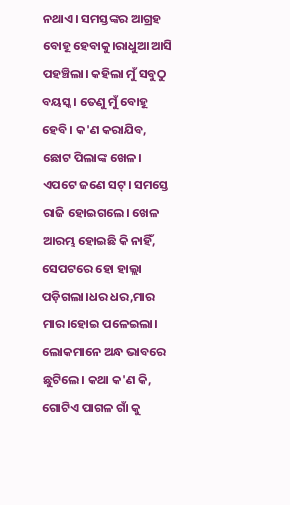ନଥାଏ। ସମସ୍ତଙ୍କର ଆଗ୍ରହ ବୋହୂ ହେବାକୁ।ରାଧୁଆ ଆସି ପହଞ୍ଚିଲା। କହିଲା ମୁଁ ସବୁଠୁ ବୟସ୍କ। ତେଣୁ ମୁଁ ବୋହୂ ହେବି। କ'ଣ କରାଯିବ, ଛୋଟ ପିଲାଙ୍କ ଖେଳ। ଏପଟେ ଜଣେ ସଟ୍। ସମସ୍ତେ ରାଜି ହୋଇଗଲେ। ଖେଳ ଆରମ୍ଭ ହୋଇଛି କି ନାହିଁ, ସେପଟରେ ହୋ ହାଲ୍ଲା ପଡ଼ିଗଲା।ଧର ଧର,ମାର ମାର।ହୋଇ ପଳେଇଲା। ଲୋକମାନେ ଅନ୍ଧ ଭାବରେ ଛୁଟିଲେ। କଥା କ'ଣ କି, ଗୋଟିଏ ପାଗଳ ଗାଁ କୁ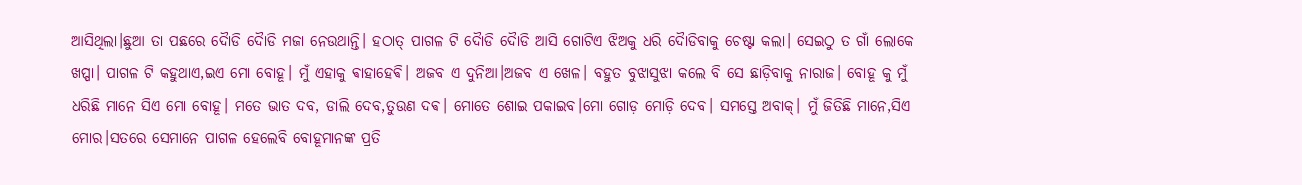ଆସିଥିଲା।ଛୁଆ ତା ପଛରେ ଦୈାଡି ଦୈାଡି ମଜା ନେଉଥାନ୍ତି। ହଠାତ୍ ପାଗଳ ଟି ଦୈାଡି ଦୈାଡି ଆସି ଗୋଟିଏ ଝିଅକୁ ଧରି ଦୈାଡିବାକୁ ଚେଷ୍ଟା କଲା। ସେଇଠୁ ତ ଗାଁ ଲୋକେ ଖପ୍ପା। ପାଗଳ ଟି କହୁଥାଏ,ଇଏ ମୋ ବୋହୂ। ମୁଁ ଏହାକୁ ଵାହାହେଵି। ଅଜବ ଏ ଦୁନିଆ।ଅଜବ ଏ ଖେଳ। ବହୁତ ବୁଝାସୁଝା କଲେ ବି ସେ ଛାଡ଼ିବାକୁ ନାରାଜ। ବୋହୂ କୁ ମୁଁ ଧରିଛି ମାନେ ସିଏ ମୋ ବୋହୂ। ମତେ ଭାତ ଦବ, ଡାଲି ଦେବ,ତୁଉଣ ଦଵ। ମୋତେ ଶୋଇ ପକାଇବ।ମୋ ଗୋଡ଼ ମୋଡ଼ି ଦେବ। ସମସ୍ତେ ଅବାକ୍। ମୁଁ ଜିତିଛି ମାନେ,ସିଏ ମୋର।ସତରେ ସେମାନେ ପାଗଳ ହେଲେବି ବୋହୂମାନଙ୍କ ପ୍ରତି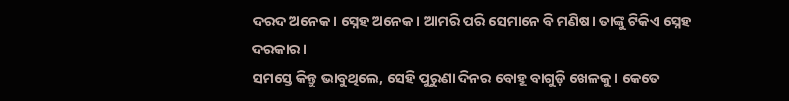ଦରଦ ଅନେକ। ସ୍ନେହ ଅନେକ। ଆମରି ପରି ସେମାନେ ବି ମଣିଷ। ତାଙ୍କୁ ଟିକିଏ ସ୍ନେହ ଦରକାର।
ସମସ୍ତେ କିନ୍ତୁ ଭାବୁଥିଲେ, ସେହି ପୁରୁଣା ଦିନର ବୋହୂ ବାଗୁଡ଼ି ଖେଳକୁ। କେତେ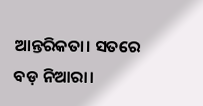ଆନ୍ତରିକତା। ସତରେ ବଡ଼ ନିଆରା।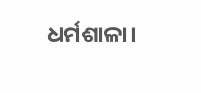ଧର୍ମଶାଳା।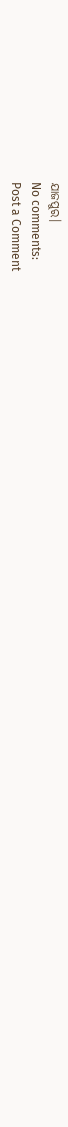ଯାଜପୁର।
No comments:
Post a Comment